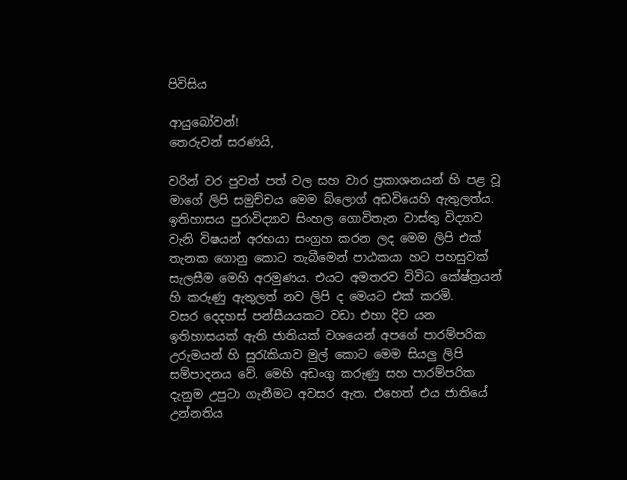පිවිසිය

ආයුබෝවන්!
තෙරුවන් සරණයි,

වරින් වර පුවත් පත් වල සහ වාර ප්‍රකාශනයන් හි පළ වූ මාගේ ලිපි සමුච්චය මෙම බ්ලොග් අඩවියෙහි ඇතුලත්ය. ඉතිහාසය පුරාවිද්‍යාව සිංහල ගොවිතැන වාස්තු විද්‍යාව වැනි විෂයන් අරභයා සංග්‍රහ කරන ලද මෙම ලිපි එක් තැනක ගොනු කොට තැබීමෙන් පාඨකයා හට පහසුවක් සැලසීම මෙහි අරමුණය. එයට අමතරව විවිධ කේෂ්ත්‍රයන් හි කරුණු ඇතුලත් නව ලිපි ද මෙයට එක් කරමි.
වසර දෙදහස් පන්සීයයකට වඩා එහා දිව යන ඉතිහාසයක් ඇති ජාතියක් වශයෙන් අපගේ පාරම්පරික උරුමයන් හි සුරැකියාව මුල් කොට මෙම සියලු ලිපි සම්පාදනය වේ. මෙහි අඩංගු කරුණු සහ පාරම්පරික දැනුම උපුටා ගැනීමට අවසර ඇත. එහෙත් එය ජාතියේ උන්නතිය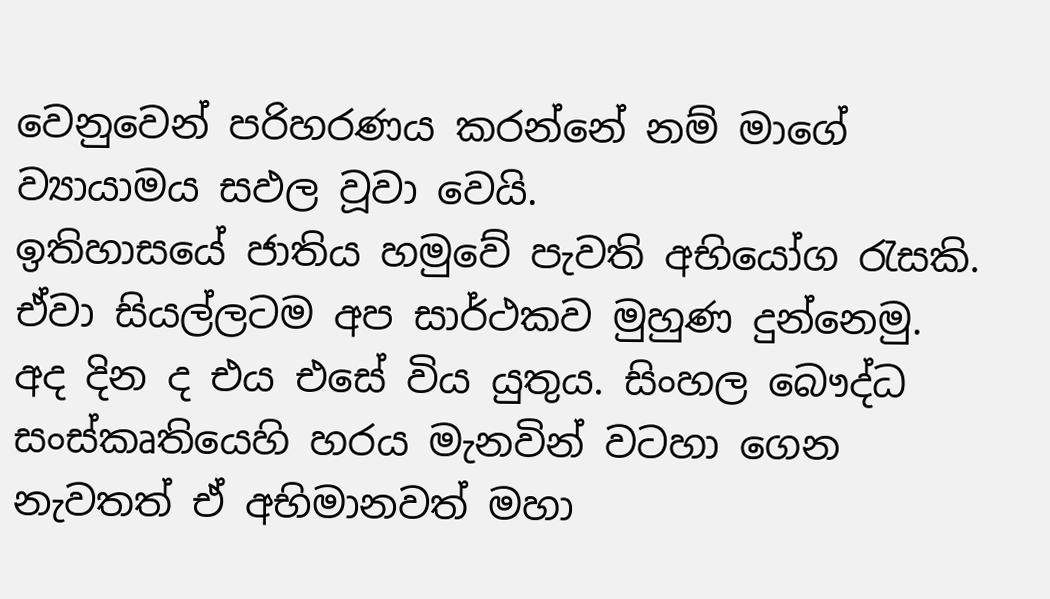වෙනුවෙන් පරිහරණය කරන්නේ නම් මාගේ ව්‍යායාමය සඵල වූවා වෙයි.
ඉතිහාසයේ ජාතිය හමුවේ පැවති අභියෝග රැසකි. ඒවා සියල්ලටම අප සාර්ථකව මුහුණ දුන්නෙමු. අද දින ද එය එසේ විය යුතුය. සිංහල බෞද්ධ සංස්කෘතියෙහි හරය මැනවින් වටහා ගෙන නැවතත් ඒ අභිමානවත් මහා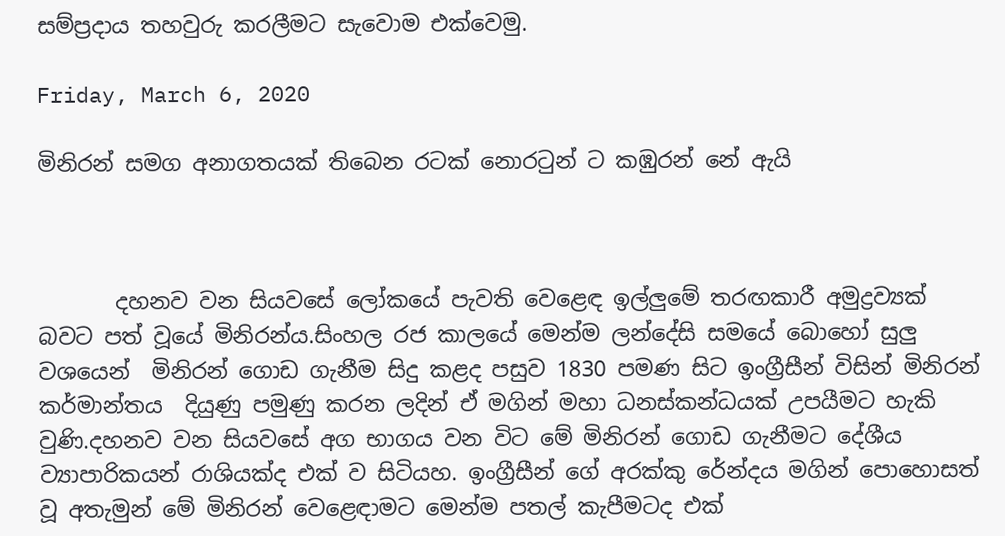සම්ප්‍රදාය තහවුරු කරලීමට සැවොම ‍එක්වෙමු.

Friday, March 6, 2020

මිනිරන් සමග අනාගතයක් තිබෙන රටක් නොරටුන් ට කඹුරන් නේ ඇයි



       දහනව වන සියවසේ ලෝකයේ පැවති වෙළෙඳ ඉල්ලුමේ තරඟකාරී අමුද්‍රව්‍යක් බවට පත් වූයේ මිනිරන්ය.සිංහල රජ කාලයේ මෙන්ම ලන්දේසි සමයේ බොහෝ සුලු වශයෙන්  මිනිරන් ගොඩ ගැනීම සිදු කළද පසුව 1830 පමණ සිට ඉංග්‍රීසීන් විසින් මිනිරන් කර්මාන්තය  දියුණු පමුණු කරන ලදින් ඒ මගින් මහා ධනස්කන්ධයක් උපයීමට හැකි වුණි.දහනව වන සියවසේ අග භාගය වන විට මේ මිනිරන් ගොඩ ගැනීමට දේශීය ව්‍යාපාරිකයන් රාශියක්ද එක් ව සිටියහ. ඉංග්‍රීසීන් ගේ අරක්කු රේන්දය මගින් පොහොසත් වූ අතැමුන් මේ මිනිරන් වෙළෙඳාමට මෙන්ම පතල් කැපීමටද එක්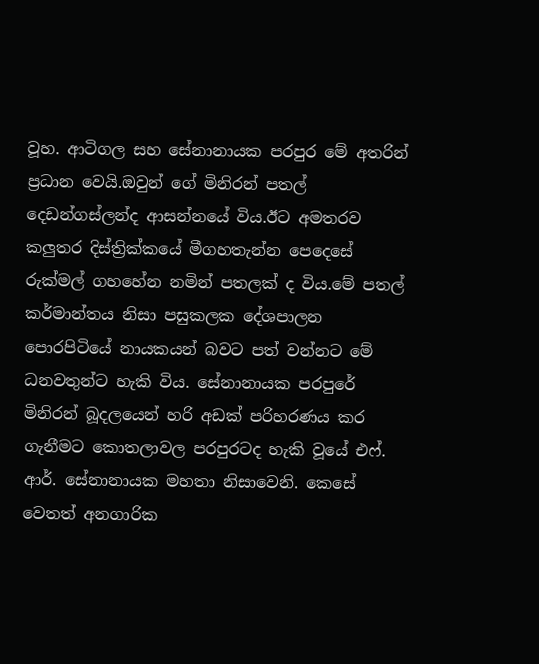වූහ. ආටිගල සහ සේනානායක පරපුර මේ අතරින් ප්‍රධාන වෙයි.ඔවුන් ගේ මිනිරන් පතල් දෙඩන්ගස්ලන්ද ආසන්නයේ විය.ඊට අමතරව කලුතර දිස්ත්‍රික්කයේ මීගහතැන්න පෙදෙසේ රුක්මල් ගහහේන නමින් පතලක් ද විය.මේ පතල් කර්මාන්තය නිසා පසුකලක දේශපාලන පොරපිටියේ නායකයන් බවට පත් වන්නට මේ ධනවතුන්ට හැකි විය. සේනානායක පරපුරේ මිනිරන් බූදලයෙන් හරි අඩක් පරිහරණය කර ගැනීමට කොතලාවල පරපුරටද හැකි වූයේ එෆ්. ආර්. සේනානායක මහතා නිසාවෙනි. කෙසේ වෙතත් අනගාරික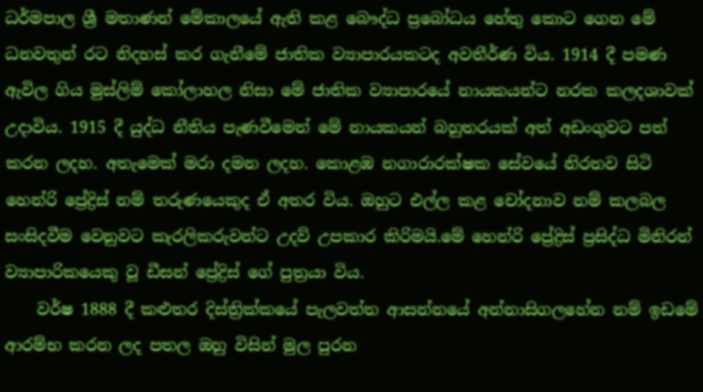ධර්මපාල ශ්‍රී මතාණන් මේකාලයේ ඇති කළ බෞද්ධ ප්‍රබෝධය හේතු කොට ගෙන මේ ධනවතුන් රට නිදහස් කර ගැනීමේ ජාතික ව්‍යාපාරයකටද අවතීර්ණ විය. 1914 දී පමණ ඇවිල ගිය මුස්ලිම් කෝලාහල නිසා මේ ජාතික ව්‍යාපාරයේ නායකයන්ට නරක කලදශාවක් උදාවිය. 1915 දී යුද්ධ නීතිය පැණවීමෙන් මේ නායකයන් බහුතරයක් අත් අඩංගුවට පත් කරන ලදහ. අතැමෙක් මරා දමන ලදහ. කොළඹ නගාරාරක්ෂක සේවයේ නිරතව සිටි හෙන්රි ප්‍රේද්‍රිස් නම් තරුණයෙකුද ඒ අතර විය. ඔහුට එල්ල කළ චෝදනාව නම් කලබල සංසිදවීම වෙනුවට කැරලිකරුවන්ට උදව් උපකාර කිරිමයි.මේ හෙන්රි ප්‍රේද්‍රිස් ප්‍රසිද්ධ මිනිරන් ව්‍යාපාරිකයෙකු වූ ඩීසන් ප්‍රේද්‍රිස් ගේ පුත්‍රයා විය.
    වර්ෂ 1888 දී කළුතර දිස්ත්‍රික්කයේ පැලවත්ත ආසන්නයේ අන්නාසිගලහේන නම් ඉඩමේ ආරම්භ කරන ලද පතල ඔහු විසින් මුල පුරන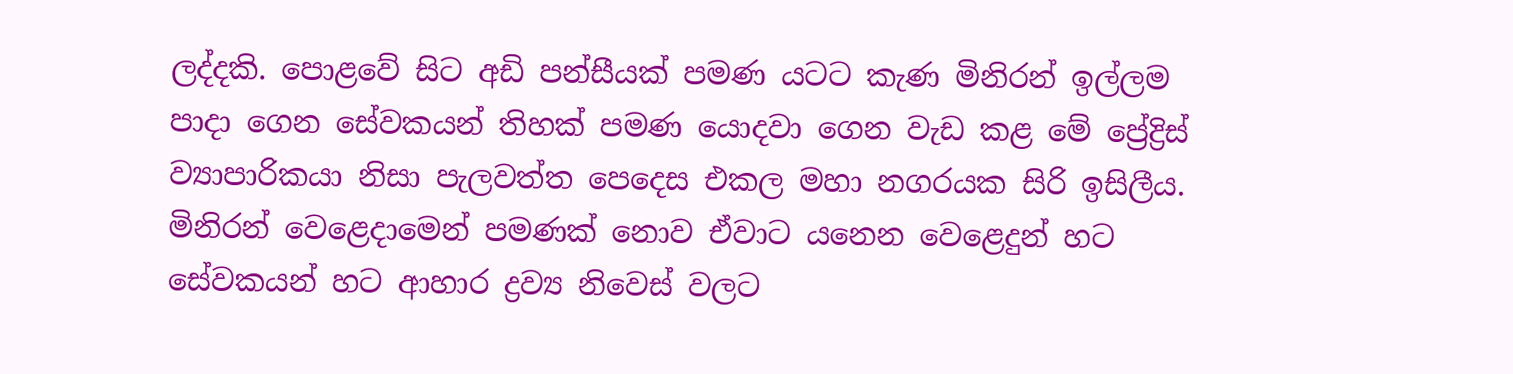ලද්දකි. පොළවේ සිට අඩි පන්සීයක් පමණ යටට කැණ මිනිරන් ඉල්ලම පාදා ගෙන සේවකයන් තිහක් පමණ යොදවා ගෙන වැඩ කළ මේ ප්‍රේද්‍රිස් ව්‍යාපාරිකයා නිසා පැලවත්ත පෙදෙස එකල මහා නගරයක සිරි ඉසිලීය. මිනිරන් වෙළෙදාමෙන් පමණක් නොව ඒවාට යනෙන වෙළෙදුන් හට සේවකයන් හට ආහාර ද්‍රව්‍ය නිවෙස් වලට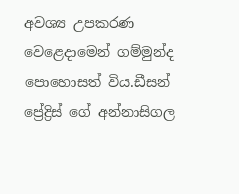අවශ්‍ය උපකරණ වෙළෙදාමෙන් ගම්මුන්ද පොහොසත් විය.ඩීසන් ප්‍රේද්‍රිස් ගේ අන්නාසිගල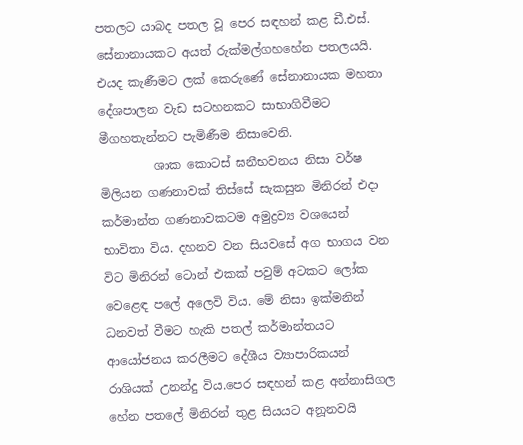පතලට යාබද පතල වූ පෙර සඳහන් කළ ඩී.එස්. සේනානායකට අයත් රුක්මල්ගහහේන පතලයයි. එයද කැණීමට ලක් කෙරු‌ණේ සේනානායක මහතා දේශපාලන වැඩ සටහනකට සාභාගිවීමට මීගහතැන්නට පැමිණීම නිසාවෙනි.
         ශාක කොටස් ඝනීභවනය නිසා වර්ෂ මිලියන ගණනාවක් තිස්සේ සැකසුන මිනිරන් එදා කර්මාන්ත ගණනාවකටම අමුද්‍රව්‍ය වශයෙන් භාවිතා විය. දහනව වන සියවසේ අග භාගය වන විට මිනිරන් ටොන් එකක් පවුම් අටකට ලෝක වෙළෙඳ පලේ අලෙවි විය. මේ නිසා ඉක්මනින් ධනවත් වීමට හැකි පතල් කර්මාන්තයට ආයෝජනය කරලීමට දේශීය ව්‍යාපාරිකයන් රාශියක් උනන්දු විය.පෙර සඳහන් කළ අන්නාසිගල හේන පතලේ මිනිරන් තුළ සියයට අනූනවයි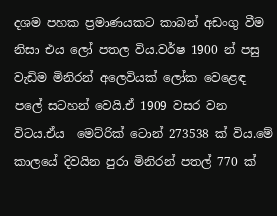දශම පහක ප්‍රමාණයකට කාබන් අඩංගු වීම නිසා එය ලෝ පතල විය.වර්ෂ 1900 න් පසු වැඩිම මිනිරන් අලෙවියක් ලෝක වෙළෙඳ පලේ සටහන් වෙයි.ඒ 1909 වසර වන විටය.ඒය  මෙට්රික් ටොන් 273538 ක් විය.මේ කාලයේ දිවයින පුරා මිනිරන් පතල් 770 ක්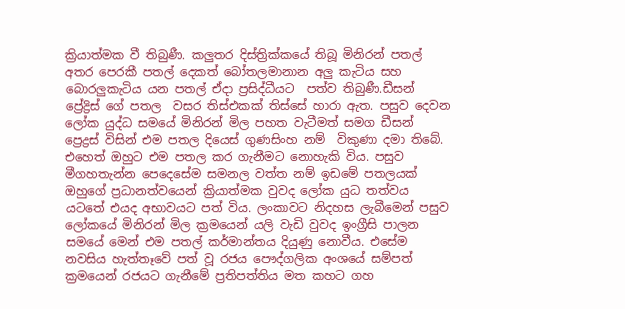ක්‍රියාත්මක වී තිබුණී. කලුතර දිස්ත්‍රික්කයේ තිබූ මිනිරන් පතල් අතර පෙරකී පතල් දෙකත් බෝතලමානාන අලු කැටිය සහ බොරලුකැටිය යන පතල් ඒදා ප්‍රසිද්ධීයට  පත්ව තිබුණී.ඩීසන් ප්‍රේද්‍රිස් ගේ පතල  වසර තිස්එකක් තිස්සේ හාරා ඇත. පසුව දෙවන ලෝක යුද්ධ සමයේ මිනිරන් මිල පහත වැටීමත් සමග ඩීසන් ප්‍රෙද්‍රස් විසින් එම පතල දියෙස් ගුණසිංහ නම්  විකුණා දමා තිබේ. එහෙත් ඔහුට එම පතල කර ගැනීමට නොහැකි විය. පසුව මීගහතැන්න පෙදෙසේම සමනල වත්ත නම් ඉඩමේ පතලයක් ඔහුගේ ප්‍රධානත්වයෙන් ක්‍රියාත්මක වුවද ලෝක යුධ තත්වය යටතේ එයද අභාවයට පත් විය. ලංකාවට නිදහස ලැබීමෙන් පසුව ලෝකයේ මිනිරන් මිල ක්‍රමයෙන් යලි වැඩි වුවද ඉංග්‍රීසි පාලන සමයේ මෙන් එම පතල් කර්මාන්තය දියුණු නොවීය. එසේම නවසිය හැත්තෑවේ පත් වූ රජය පෞද්ගලික අංශයේ සම්පත් ක්‍රමයෙන් රජයට ගැනීමේ ප්‍රතිපත්තිය මත කහට ගහ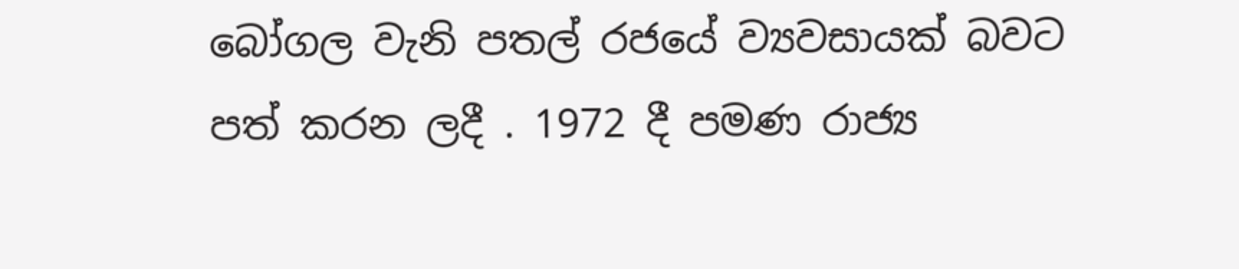බෝගල වැනි පතල් රජයේ ව්‍යවසායක් බවට පත් කරන ලදී . 1972 දී පමණ රාජ්‍ය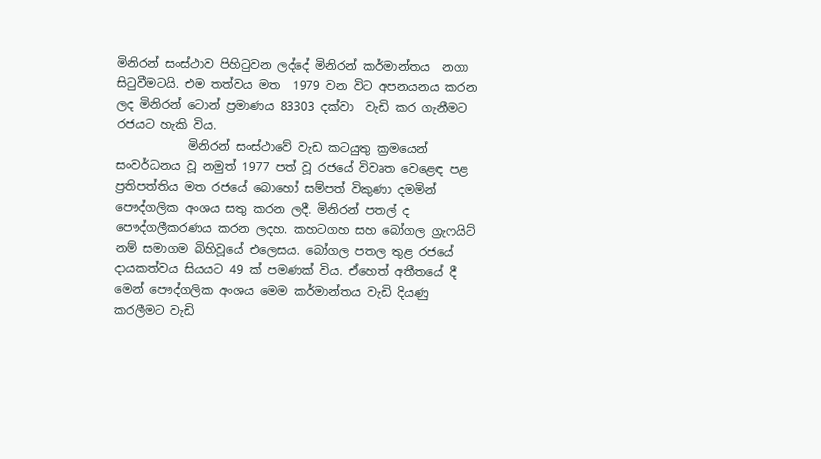මිනිරන් සංස්ථාව පිහිටුවන ලද්දේ මිනිරන් කර්මාන්තය  නගා සිටුවීමටයි. එම තත්වය මත  1979 වන විට අපනයනය කරන ලද මිනිරන් ටොන් ප්‍රමාණය 83303 දක්වා  වැඩි කර ගැනීමට රජයට හැකි විය.
            මිනිරන් සංස්ථාවේ වැඩ කටයුතු ක්‍රමයෙන් සංවර්ධනය වූ නමුත් 1977 පත් වූ රජයේ විවෘත වෙළෙඳ පළ ප්‍රතිපත්තිය මත රජයේ බොහෝ සම්පත් විකුණා දමමින් පෞද්ගලික අංශය සතු කරන ලදී. මිනිරන් පතල් ද පෞද්ගලීකරණය කරන ලදහ. කහටගහ සහ බෝගල ග්‍රැෆයිට් නම් සමාගම බිහිවූයේ එලෙසය. බෝගල පතල තුළ රජයේ දායකත්වය සියයට 49 ක් පමණක් විය. ඒහෙත් අතීතයේ දී මෙන් පෞද්ගලික අංශය මෙම කර්මාන්තය වැඩි දියණු කරලීමට වැඩි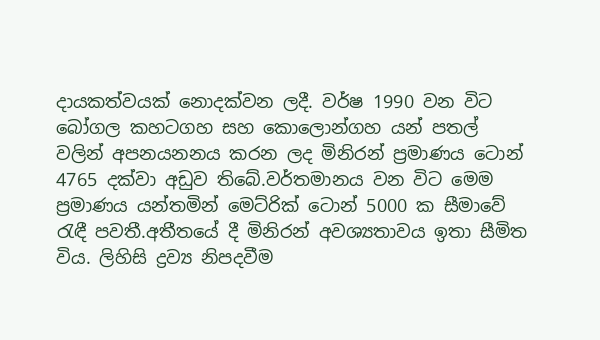දායකත්වයක් නොදක්වන ලදී. වර්ෂ 1990 වන විට බෝගල කහටගහ සහ කොලොන්ගහ යන් පතල් වලින් අපනයනනය කරන ලද මිනිරන් ප්‍රමාණය ටොන් 4765 දක්වා අඩුව තිබේ.වර්තමානය වන විට මෙම ප්‍රමාණය යන්තමින් මෙට්රික් ටොන් 5000 ක සීමාවේ රැඳී පවතී.අතීතයේ දී මිනිරන් අවශ්‍යතාවය ඉතා සීමිත විය. ලිහිසි ද්‍රව්‍ය නිපදවීම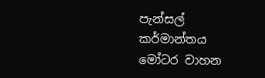පැන්සල් කර්මාන්තය මෝටර වාහන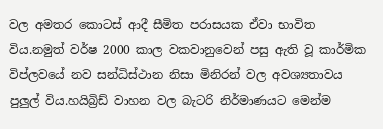වල අමතර කොටස් ආදී සීමිත පරාසයක ඒවා භාවිත විය.නමුත් වර්ෂ 2000 කාල වකවානුවෙන් පසු ඇති වූ කාර්මික විප්ලවයේ නව සන්ධිස්ථාන නිසා මිනිරන් වල අවශ්‍යතාවය පුලුල් විය.හයිබ්‍රිඩ් වාහන වල බැටරි නිර්මාණයට මෙන්ම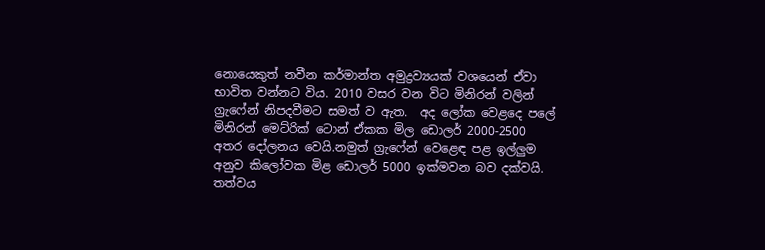නොයෙකුත් නවීන කර්මාන්ත අමුද්‍රව්‍යයක් වශයෙන් ඒවා භාවිත වන්නට විය. 2010 වසර වන විට මිනිරන් වලින් ග්‍රැෆේන් නිපදවීමට සමත් ව ඇත.  අද ලෝක වෙළදෙ පලේ මිනිරන් මෙට්රික් ටොන් ඒකක මිල ඩොලර් 2000-2500 අතර දෝලනය වෙයි.නමුත් ග්‍රැෆේන් වෙළෙඳ පළ ඉල්ලුම අනුව කිලෝවක මිළ ‌ඩොලර් 5000 ඉක්මවන බව දක්වයි.  තත්වය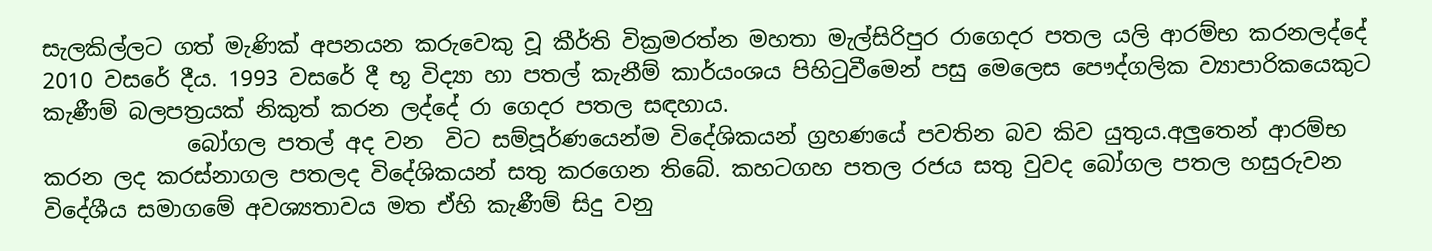සැලකිල්ලට ගත් මැණික් අපනයන කරුවෙකු වූ කීර්ති වික්‍රමරත්න මහතා මැල්සිරිපුර රාගෙදර පතල යලි ආරම්භ කරනලද්දේ 2010 වසරේ දීය. 1993 වසරේ දී භූ විද්‍යා හා පතල් කැනීම් කාර්යංශය පිහිටුවීමෙන් පසු මෙලෙස පෞද්ගලික ව්‍යාපාරිකයෙකුට කැණීම් බලපත්‍රයක් නිකුත් කරන ලද්දේ රා ගෙදර පතල සඳහාය.
             බෝගල පතල් අද වන  විට සම්පූර්ණයෙන්ම විදේශිකයන් ග්‍රහණයේ පවතින බව කිව යුතුය.අලුතෙන් ආරම්භ කරන ලද කරස්නාගල පතලද විදේශිකයන් සතු කරගෙන තිබේ. කහටගහ පතල රජය සතු වුවද බෝගල පතල හසුරුවන විදේශීය සමාගමේ අවශ්‍යතාවය මත ඒහි කැණීම් සිදු වනු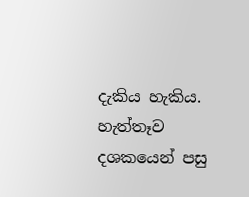දැකිය හැකිය. හැත්තෑව දශකයෙන් පසු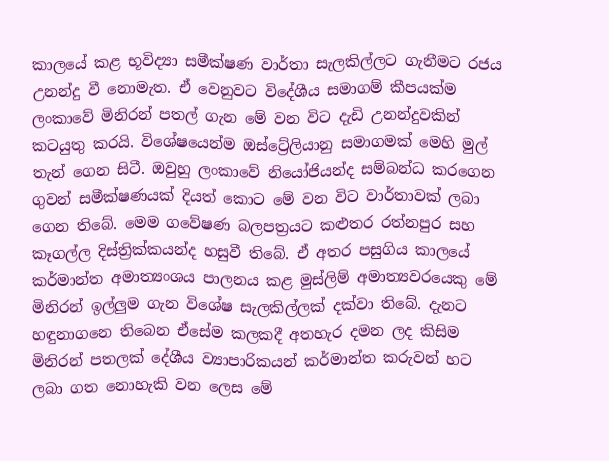කාලයේ කළ භූවිද්‍යා සමීක්ෂණ වාර්තා සැලකිල්ලට ගැනීමට රජය උනන්දු වී නොමැත. ඒ වෙනුවට විදේශීය සමාගම් කීපයක්ම ලංකාවේ මිනිරන් පතල් ගැන මේ වන විට දැඩි උනන්දුවකින් කටයුතු කරයි. විශේෂයෙන්ම ඔස්ට්‍රේලියානු සමාගමක් මෙහි මුල් තැන් ගෙන සිටී. ඔවුහු ලංකාවේ නියෝජියන්ද සම්බන්ධ කරගෙන ගුවන් සමීක්ෂණයක් දියත් කොට මේ වන විට වාර්තාවක් ලබා ගෙන තිබේ. මෙම ගවේෂණ බලපත්‍රයට කළුතර රත්නපුර සහ කෑගල්ල දිස්ත්‍රික්කයන්ද හසුවී තිබේ. ඒ අතර පසුගිය කාලයේ කර්මාන්ත අමාත්‍යංශය පාලනය කළ මුස්ලිම් අමාත්‍යවරයෙකු මේ මිනිරන් ඉල්ලුම ගැන විශේෂ සැලකිල්ලක් දක්වා තිබේ. දැනට හඳුනාගනෙ තිබෙන ඒසේම කලකදී අතහැර දමන ලද කිසිම මිනිරන් පතලක් දේශීය ව්‍යාපාරිකයන් කර්මාන්ත කරුවන් හට ලබා ගත නොහැකි වන ලෙස මේ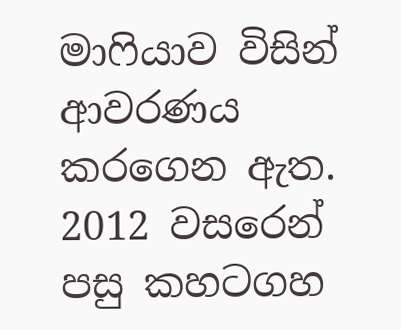මාෆියාව විසින් ආවරණය කරගෙන ඇත. 2012 වසරෙන් පසු කහටගහ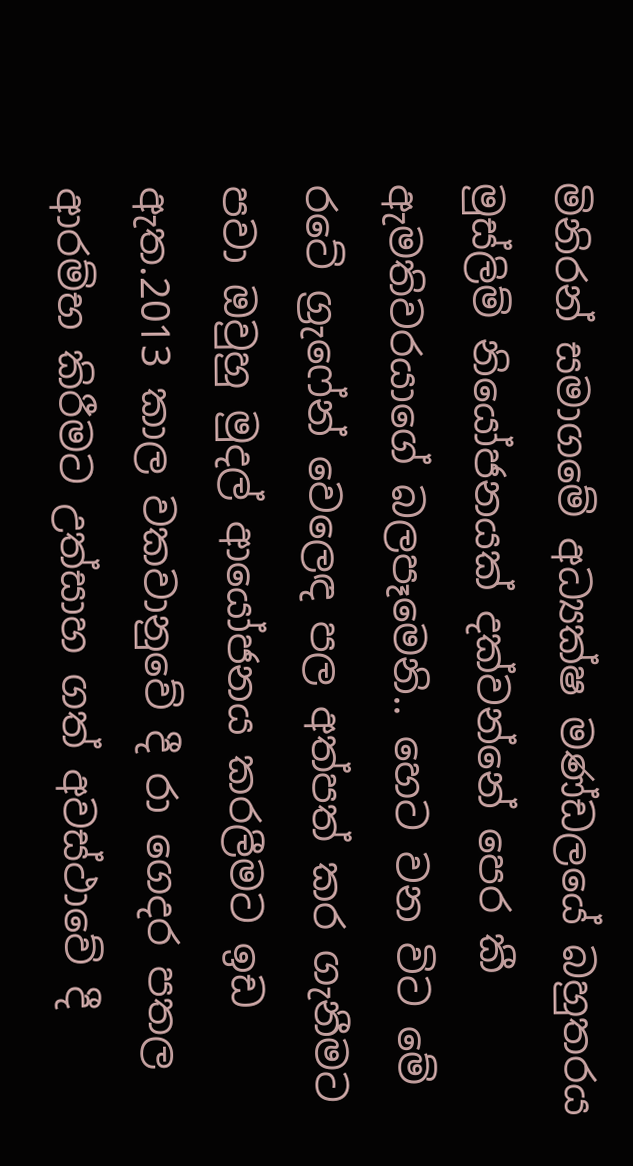මිනිරන් සමාගමේ අධ්‍යක්ෂ මණ්ඩලයේ බහුතරය මුස්ලිම් නියෝජනයක් දක්වන්නේ පෙර කී ඇමතිවරයාගේ බලපෑමෙනි.. හෙට වන විට මේ රටේ ග්‍රැෆේන් වෙලෙඳ පල අත්පත් කර ගැනීමට පවා ඔවුහු මුදල් ආයෝජනය කරලීමට ඉඩ ඇත.2013 කාල වකවානුවේ දී රා ගෙදර පතල ආරම්භ කිරීමට උත්සාහ ගත් අවස්ථාවේ දී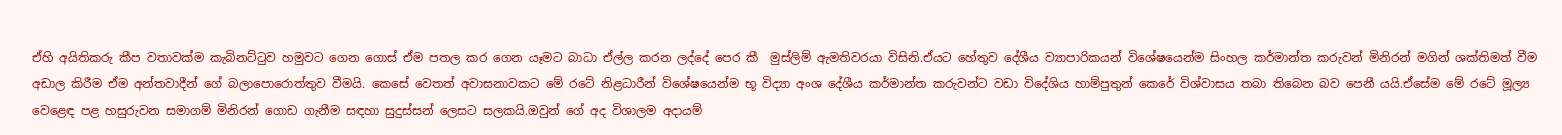ඒහි අයිතිකරු කීප වතාවක්ම කැබිනට්ටුව හමුවට ගෙන ගොස් ඒම පතල කර ගෙන යෑමට බාධා ඒල්ල කරන ලද්දේ පෙර කී  මුස්ලිම් ඇමතිවරයා විසිනි.ඒයට හේතුව දේශීය ව්‍යාපාරිකයන් විශේෂයෙන්ම සිංහල කර්මාන්ත කරුවන් මිනිරන් මගින් ශක්තිමත් වීම අඩාල කිරීම ඒම අන්තවාදීන් ගේ බලාපොරොත්තුව වීමයි. කෙසේ වෙතත් අවාසනාවකට මේ රටේ නිළධාරීන් විශේෂයෙන්ම භූ විද්‍යා අංශ දේශීය කර්මාන්ත කරුවන්ට වඩා විදේශිය හාම්පුතුන් කෙරේ විශ්වාසය තබා තිබෙන බව පෙනී යයි.ඒසේම මේ රටේ මූල්‍ය වෙළෙඳ පළ හසුරුවන සමාගම් මිනිරන් ගොඩ ගැනීම සඳහා සුදුස්සන් ලෙසට සලකයි.ඔවුන් ගේ අද විශාලම අදායම්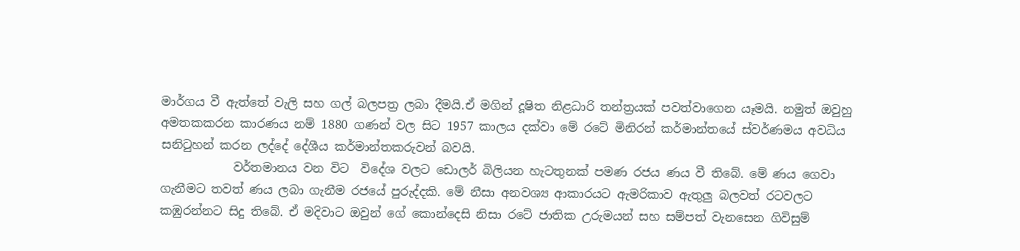මාර්ගය වී ඇත්තේ වැලි සහ ගල් බලපත්‍ර ලබා දීමයි.ඒ මගින් දූෂිත නිළධාරි තන්ත්‍රයක් පවත්වාගෙන යෑමයි. නමුත් ඔවුහු අමතකකරන කාරණය නම් 1880 ගණන් වල සිට 1957 කාලය දක්වා මේ රටේ මිනිරන් කර්මාන්තයේ ස්වර්ණමය අවධිය සනිටුහන් කරන ලද්දේ දේශීය කර්මාන්තකරුවන් බවයි.
            වර්තමානය වන විට  විදේශ වලට ඩොලර් බිලියන හැටතුනක් පමණ රජය ණය වී තිබේ. මේ ණය ගෙවා ගැනීමට තවත් ණය ලබා ගැනීම රජයේ පුරුද්දකි. මේ නීසා අනවශ්‍ය ආකාරයට ඇමරිකාව ඇතුලු බලවත් රටවලට කඹුරන්නට සිදු තිබේ. ඒ මදිවාට ඔවුන් ගේ කොන්දෙසි නිසා රටේ ජාතික උරුමයන් සහ සම්පත් වැනසෙන ගිවිසුම්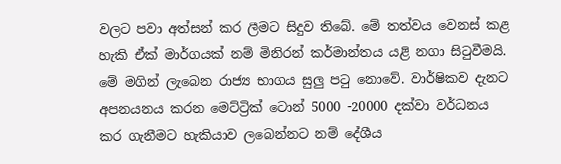වලට පවා අත්සන් කර ලීමට සිදුව තිබේ. මේ තත්වය වෙනස් කළ හැකි ඒක් මාර්ගයක් නම් මිනිරන් කර්මාන්තය යළි නගා සිටුවීමයි. මේ මගින් ලැබෙන රාජ්‍ය භාගය සුලු පටු නොවේ. වාර්ෂිකව දැනට අපනයනය කරන මෙට්ට්‍රික් ටොන් 5000 -20000 දක්වා වර්ධනය කර ගැනීමට හැකියාව ලබෙන්නට නම් දේශීය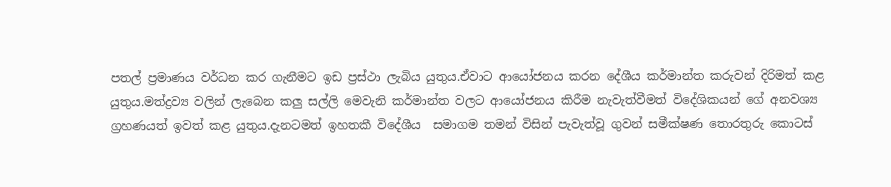පතල් ප්‍රමාණය වර්ධන කර ගැනීමට ඉඩ ප්‍රස්ථා ලැබිය යුතුය.ඒවාට ආයෝජනය කරන දේශීය කර්මාන්ත කරුවන් දිරිමත් කළ යුතුය.මත්ද්‍රව්‍ය වලින් ලැබෙන කලු සල්ලි මෙවැනි කර්මාන්ත වලට ආයෝජනය කිරීම නැවැත්වීමත් විදේශිකයන් ගේ අනවශ්‍ය ග්‍රහණයත් ඉවත් කළ යුතුය.දැනටමත් ඉහතකී විදේශීය  සමාගම තමන් විසින් පැවැත්වූ ගුවන් සමීක්ෂණ තොරතුරු කොටස්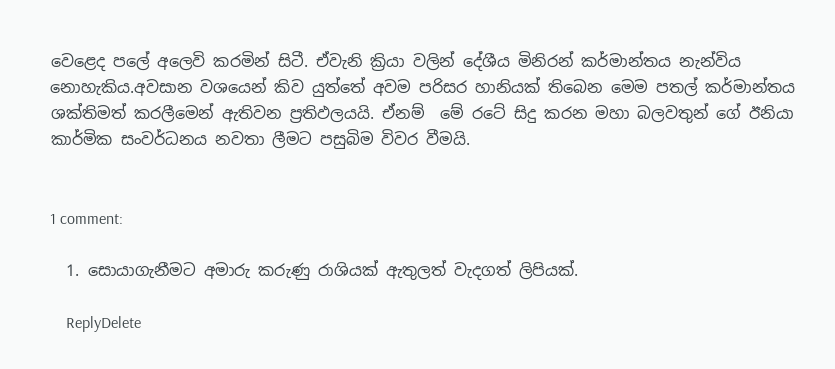වෙළෙද පලේ අලෙවි කරමින් සිටී. ඒවැනි ක්‍රියා වලින් දේශීය මිනිරන් කර්මාන්තය නැන්විය නොහැකිය.අවසාන වශයෙන් කිව යුත්තේ අවම පරිසර හානියක් තිබෙන මෙම පතල් කර්මාන්තය ශක්තිමත් කරලීමෙන් ඇතිවන ප්‍රතිඵලයයි. ඒනම්  මේ රටේ සිදු කරන මහා බලවතුන් ගේ ඊනියා කාර්මික සංවර්ධනය නවතා ලීමට පසුබිම විවර වීමයි.


1 comment:

  1. සොයාගැනීමට අමාරු කරුණු රාශියක් ඇතුලත් වැදගත් ලිපියක්.

    ReplyDelete